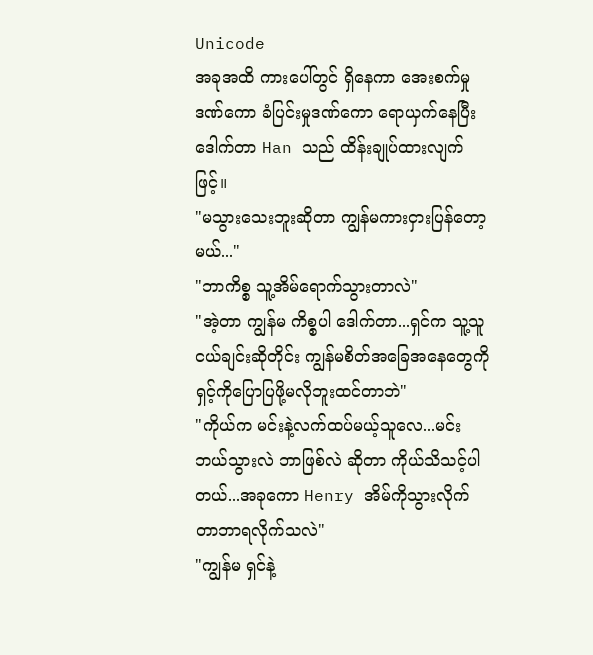Unicode
အခုအထိ ကားပေါ်တွင် ရှိနေကာ အေးစက်မှုဒဏ်ကော ခံပြင်းမှုဒဏ်ကော ရောယှက်နေပြီး ဒေါက်တာ Han သည် ထိန်းချုပ်ထားလျက်ဖြင့်။
"မသွားသေးဘူးဆိုတာ ကျွန်မကားငှားပြန်တော့မယ်..."
"ဘာကိစ္စ သူ့အိမ်ရောက်သွားတာလဲ"
"အဲ့တာ ကျွန်မ ကိစ္စပါ ဒေါက်တာ...ရှင်က သူ့သူငယ်ချင်းဆိုတိုင်း ကျွန်မစိတ်အခြေအနေတွေကို ရှင့်ကိုပြောပြဖို့မလိုဘူးထင်တာဘဲ"
"ကိုယ်က မင်းနဲ့လက်ထပ်မယ့်သူလေ...မင်းဘယ်သွားလဲ ဘာဖြစ်လဲ ဆိုတာ ကိုယ်သိသင့်ပါတယ်...အခုကော Henry အိမ်ကိုသွားလိုက်တာဘာရလိုက်သလဲ"
"ကျွန်မ ရှင်နဲ့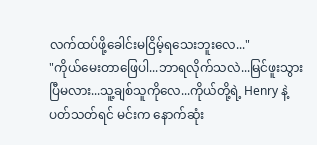လက်ထပ်ဖို့ခေါင်းမငြိမ့်ရသေးဘူးလေ..."
"ကိုယ်မေးတာဖြေပါ...ဘာရလိုက်သလဲ...မြင်ဖူးသွားပြီမလား...သူ့ချစ်သူကိုလေ...ကိုယ်တို့ရဲ့ Henry နဲ့ပတ်သတ်ရင် မင်းက နောက်ဆုံး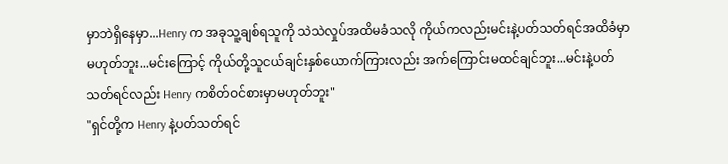မှာဘဲရှိနေမှာ...Henry က အခုသူ့ချစ်ရသူကို သဲသဲလှုပ်အထိမခံသလို ကိုယ်ကလည်းမင်းနဲ့ပတ်သတ်ရင်အထိခံမှာမဟုတ်ဘူး...မင်းကြောင့် ကိုယ်တို့သူငယ်ချင်းနှစ်ယောက်ကြားလည်း အက်ကြောင်းမထင်ချင်ဘူး...မင်းနဲ့ပတ်သတ်ရင်လည်း Henry ကစိတ်ဝင်စားမှာမဟုတ်ဘူး"
"ရှင်တို့က Henry နဲ့ပတ်သတ်ရင်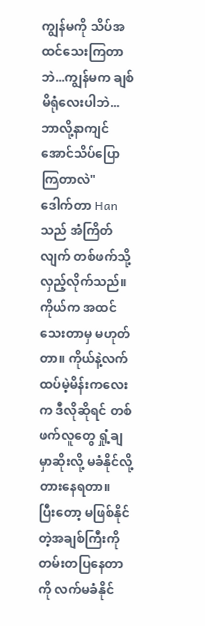ကျွန်မကို သိပ်အထင်သေးကြတာဘဲ...ကျွန်မက ချစ်မိရုံလေးပါဘဲ...ဘာလို့နာကျင်အောင်သိပ်ပြောကြတာလဲ"
ဒေါက်တာ Han သည် အံကြိတ်လျက် တစ်ဖက်သို့ လှည့်လိုက်သည်။ ကိုယ်က အထင်သေးတာမှ မဟုတ်တာ။ ကိုယ်နဲ့လက်ထပ်မဲ့မိန်းကလေးက ဒီလိုဆိုရင် တစ်ဖက်လူတွေ ရှုံ့ချမှာဆိုးလို့ မခံနိုင်လို့ တားနေရတာ။
ပြီးတော့ မဖြစ်နိုင်တဲ့အချစ်ကြီးကို တမ်းတပြနေတာကို လက်မခံနိုင်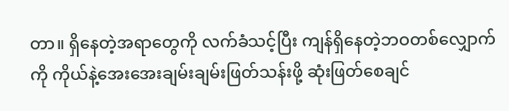တာ။ ရှိနေတဲ့အရာတွေကို လက်ခံသင့်ပြီး ကျန်ရှိနေတဲ့ဘဝတစ်လျှောက်ကို ကိုယ်နဲ့အေးအေးချမ်းချမ်းဖြတ်သန်းဖို့ ဆုံးဖြတ်စေချင်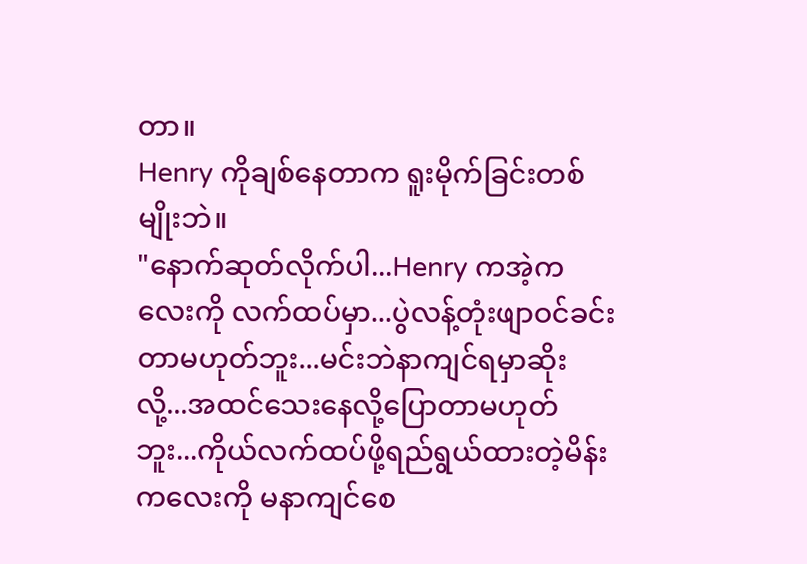တာ။
Henry ကိုချစ်နေတာက ရူးမိုက်ခြင်းတစ်မျိုးဘဲ။
"နောက်ဆုတ်လိုက်ပါ...Henry ကအဲ့ကလေးကို လက်ထပ်မှာ...ပွဲလန့်တုံးဖျာဝင်ခင်းတာမဟုတ်ဘူး...မင်းဘဲနာကျင်ရမှာဆိုးလို့...အထင်သေးနေလို့ပြောတာမဟုတ်ဘူး...ကိုယ်လက်ထပ်ဖို့ရည်ရွယ်ထားတဲ့မိန်းကလေးကို မနာကျင်စေ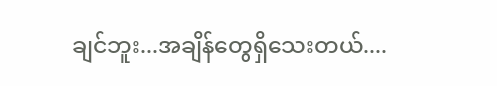ချင်ဘူး...အချိန်တွေရှိသေးတယ်....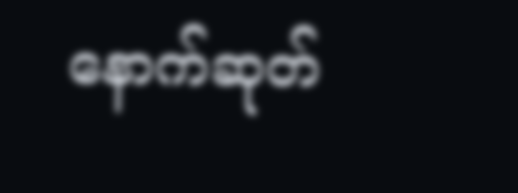နောက်ဆုတ်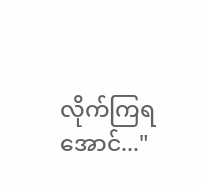လိုက်ကြရအောင်..."